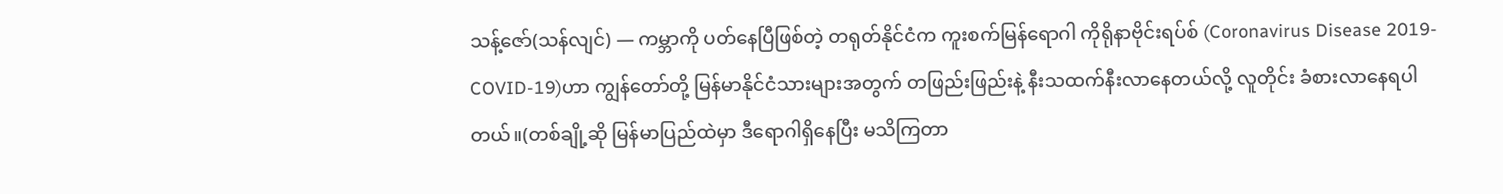သန့်ဇော်(သန်လျင်) — ကမ္ဘာကို ပတ်နေပြီဖြစ်တဲ့ တရုတ်နိုင်ငံက ကူးစက်မြန်ရောဂါ ကိုရိုနာဗိုင်းရပ်စ် (Coronavirus Disease 2019-COVID-19)ဟာ ကျွန်တော်တို့ မြန်မာနိုင်ငံသားများအတွက် တဖြည်းဖြည်းနဲ့ နီးသထက်နီးလာနေတယ်လို့ လူတိုင်း ခံစားလာနေရပါတယ်။(တစ်ချို့ဆို မြန်မာပြည်ထဲမှာ ဒီရောဂါရှိနေပြီး မသိကြတာ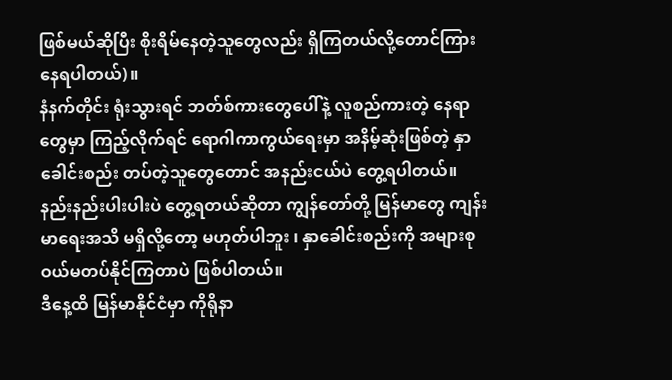ဖြစ်မယ်ဆိုပြီး စိုးရိမ်နေတဲ့သူတွေလည်း ရှိကြတယ်လို့တောင်ကြားနေရပါတယ်)။
နံနက်တိုင်း ရုံးသွားရင် ဘတ်စ်ကားတွေပေါ်နဲ့ လူစည်ကားတဲ့ နေရာတွေမှာ ကြည့်လိုက်ရင် ရောဂါကာကွယ်ရေးမှာ အနိမ့်ဆုံးဖြစ်တဲ့ နှာခေါင်းစည်း တပ်တဲ့သူတွေတောင် အနည်းငယ်ပဲ တွေ့ရပါတယ်။ နည်းနည်းပါးပါးပဲ တွေ့ရတယ်ဆိုတာ ကျွန်တော်တို့ မြန်မာတွေ ကျန်းမာရေးအသိ မရှိလို့တော့ မဟုတ်ပါဘူး ၊ နှာခေါင်းစည်းကို အများစုဝယ်မတပ်နိုင်ကြတာပဲ ဖြစ်ပါတယ်။
ဒီနေ့ထိ မြန်မာနိုင်ငံမှာ ကိုရိုနာ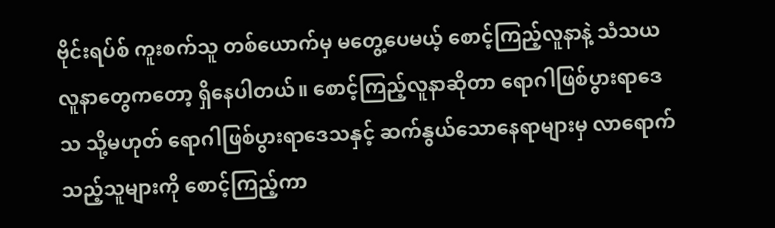ဗိုင်းရပ်စ် ကူးစက်သူ တစ်ယောက်မှ မတွေ့ပေမယ့် စောင့်ကြည့်လူနာနဲ့ သံသယလူနာတွေကတော့ ရှိနေပါတယ်။ စောင့်ကြည့်လူနာဆိုတာ ရောဂါဖြစ်ပွားရာဒေသ သို့မဟုတ် ရောဂါဖြစ်ပွားရာဒေသနှင့် ဆက်နွယ်သောနေရာများမှ လာရောက်သည့်သူများကို စောင့်ကြည့်ကာ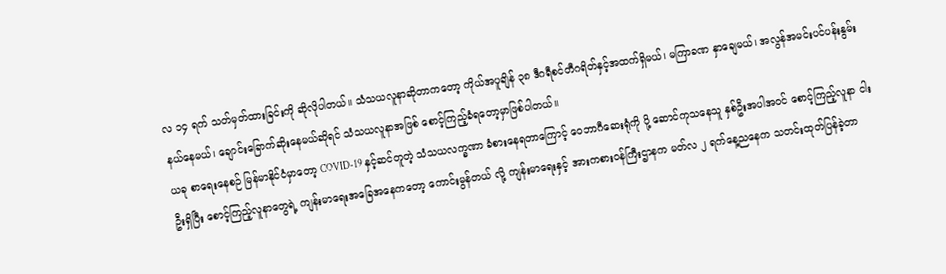လ ၁၄ ရက် သတ်မှတ်ထားခြင်းကို ဆိုလိုပါတယ်။ သံသယလူနာဆိုတာကတော့ ကိုယ်အပူချိန် ၃၈ ဒီဂရီစင်တီဂရိတ်နှင့်အထက်ရှိမယ်၊ မကြာခဏ နှာချေမယ်၊ အလွန်အမင်းပင်ပန်းနွမ်းနယ်နေမယ်၊ ချောင်းခြောက်ဆိုးနေမယ်ဆိုရင် သံသယလူနာအဖြစ် စောင့်ကြည့်ခံရတော့မှာဖြစ်ပါတယ်။
ယခု စာရေးနေစဉ် မြန်မာနိုင်ငံမှာတော့ COVID-19 နှင့်ဆင်တူတဲ့ သံသယလက္ခဏာ ခံစားနေရတာကြောင့် ဝေဘာဂီဆေးရုံကို ပို့ ဆောင်ကုသနေသူ နှစ်ဦးအပါအဝင် စောင့်ကြည့်လူနာ ငါးဦးရှိပြီး စောင့်ကြည့်လူနာတွေရဲ့ ကျန်းမာရေးအခြေအနေကတော့ ကောင်းမွန်တယ် လို့ ကျန်းမာရေးနှင့် အားကစားဝန်ကြီးဌာနက မတ်လ ၂ ရက်နေ့ညနေက သတင်းထုတ်ပြန်ခဲ့တာ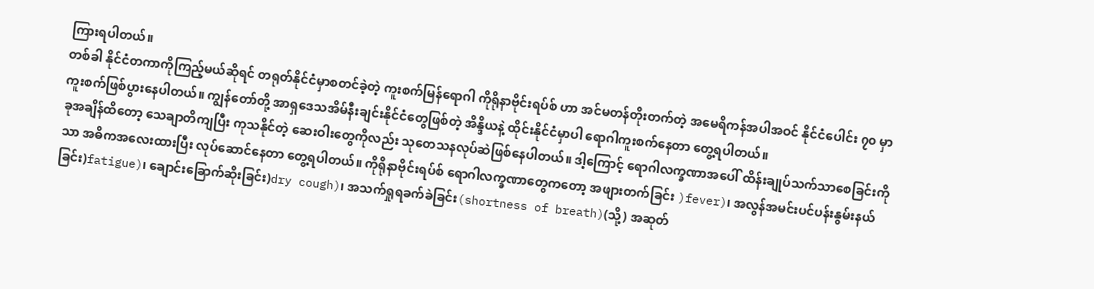ကြားရပါတယ်။
တစ်ခါ နိုင်ငံတကာကိုကြည့်မယ်ဆိုရင် တရုတ်နိုင်ငံမှာစတင်ခဲ့တဲ့ ကူးစက်မြန်ရောဂါ ကိုရိုနာဗိုင်းရပ်စ် ဟာ အင်မတန်တိုးတက်တဲ့ အမေရိကန်အပါအဝင် နိုင်ငံပေါင်း ၇၀ မှာ ကူးစက်ဖြစ်ပွားနေပါတယ်။ ကျွန်တော်တို့ အာရှဒေသအိမ်နီးချင်းနိုင်ငံတွေဖြစ်တဲ့ အိန္ဒိယနဲ့ ထိုင်းနိုင်ငံမှာပါ ရောဂါကူးစက်နေတာ တွေ့ရပါတယ်။
ခုအချိန်ထိတော့ သေချာတိကျပြီး ကုသနိုင်တဲ့ ဆေးဝါးတွေကိုလည်း သုတေသနလုပ်ဆဲဖြစ်နေပါတယ်။ ဒါ့ကြောင့် ရောဂါလက္ခဏာအပေါ် ထိန်းချုပ်သက်သာစေခြင်းကိုသာ အဓိကအလေးထားပြီး လုပ်ဆောင်နေတာ တွေ့ရပါတယ်။ ကိုရိုနာဗိုင်းရပ်စ် ရောဂါလက္ခဏာတွေကတော့ အဖျားတက်ခြင်း )fever)၊ အလွန်အမင်းပင်ပန်းနွမ်းနယ်ခြင်း)fatigue)၊ ချောင်းခြောက်ဆိုးခြင်း)dry cough)၊ အသက်ရှုရခက်ခဲခြင်း(shortness of breath)(သို့) အဆုတ်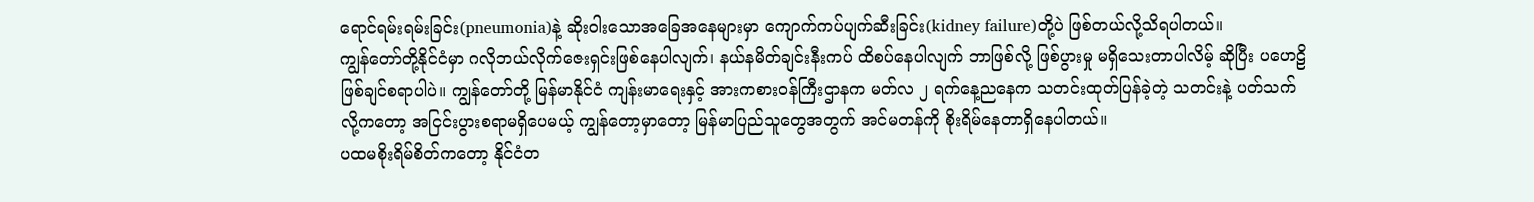ရောင်ရမ်းရမ်းခြင်း(pneumonia)နဲ့ ဆိုးဝါးသောအခြေအနေများမှာ ကျောက်ကပ်ပျက်ဆီးခြင်း(kidney failure)တို့ပဲ ဖြစ်တယ်လို့သိရပါတယ်။
ကျွန်တော်တို့နိုင်ငံမှာ ဂလိုဘယ်လိုက်ဇေးရှင်းဖြစ်နေပါလျက်၊ နယ်နမိတ်ချင်းနီးကပ် ထိစပ်နေပါလျက် ဘာဖြစ်လို့ ဖြစ်ပွားမှု မရှိသေးတာပါလိမ့် ဆိုပြီး ပဟေဠိဖြစ်ချင်စရာပါပဲ။ ကျွန်တော်တို့ မြန်မာနိုင်ငံ ကျန်းမာရေးနှင့် အားကစားဝန်ကြီးဌာနက မတ်လ ၂ ရက်နေ့ညနေက သတင်းထုတ်ပြန်ခဲ့တဲ့ သတင်းနဲ့ ပတ်သက်လို့ကတော့ အငြင်းပွားစရာမရှိပေမယ့် ကျွန်တော့မှာတော့ မြန်မာပြည်သူတွေအတွက် အင်မတန်ကို စိုးရိမ်နေတာရှိနေပါတယ်။
ပထမစိုးရိမ်စိတ်ကတော့ နိုင်ငံတ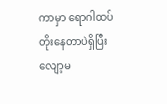ကာမှာ ရောဂါထပ်တိုးနေတာပဲရှိပြီးလျော့မ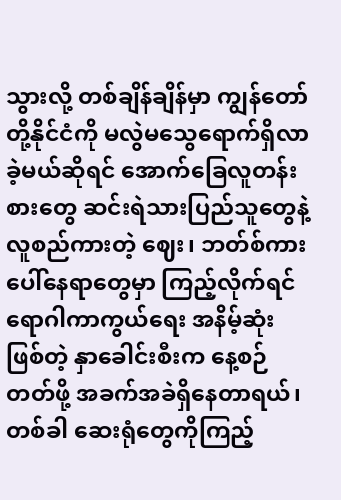သွားလို့ တစ်ချိန်ချိန်မှာ ကျွန်တော်တို့နိုင်ငံကို မလွဲမသွေရောက်ရှိလာခဲ့မယ်ဆိုရင် အောက်ခြေလူတန်းစားတွေ ဆင်းရဲသားပြည်သူတွေနဲ့ လူစည်ကားတဲ့ ဈေး၊ ဘတ်စ်ကားပေါ်နေရာတွေမှာ ကြည့်လိုက်ရင် ရောဂါကာကွယ်ရေး အနိမ့်ဆုံးဖြစ်တဲ့ နှာခေါင်းစီးက နေ့စဉ်တတ်ဖို့ အခက်အခဲရှိနေတာရယ်၊ တစ်ခါ ဆေးရုံတွေကိုကြည့်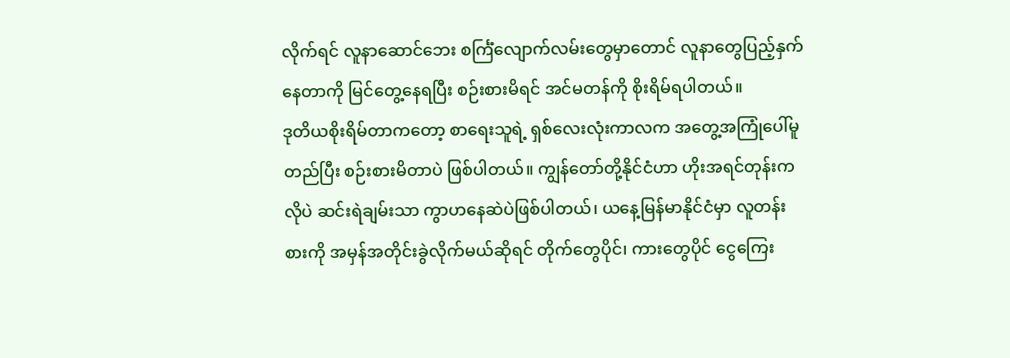လိုက်ရင် လူနာဆောင်ဘေး စင်္ကြံလျောက်လမ်းတွေမှာတောင် လူနာတွေပြည့်နှက်နေတာကို မြင်တွေ့နေရပြီး စဉ်းစားမိရင် အင်မတန်ကို စိုးရိမ်ရပါတယ်။
ဒုတိယစိုးရိမ်တာကတော့ စာရေးသူရဲ့ ရှစ်လေးလုံးကာလက အတွေ့အကြုံပေါ်မူတည်ပြီး စဉ်းစားမိတာပဲ ဖြစ်ပါတယ်။ ကျွန်တော်တို့နိုင်ငံဟာ ဟိုးအရင်တုန်းကလိုပဲ ဆင်းရဲချမ်းသာ ကွာဟနေဆဲပဲဖြစ်ပါတယ်၊ ယနေ့မြန်မာနိုင်ငံမှာ လူတန်းစားကို အမှန်အတိုင်းခွဲလိုက်မယ်ဆိုရင် တိုက်တွေပိုင်၊ ကားတွေပိုင် ငွေကြေး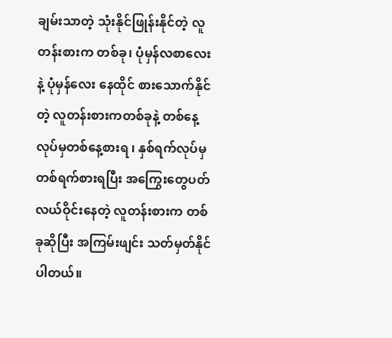ချမ်းသာတဲ့ သုံးနိုင်ဖြုန်းနိုင်တဲ့ လူတန်းစားက တစ်ခု၊ ပုံမှန်လစာလေးနဲ့ ပုံမှန်လေး နေထိုင် စားသောက်နိုင်တဲ့ လူတန်းစားကတစ်ခုနဲ့ တစ်နေ့လုပ်မှတစ်နေ့စားရ ၊ နှစ်ရက်လုပ်မှ တစ်ရက်စားရပြီး အကြွေးတွေပတ်လယ်ဝိုင်းနေတဲ့ လူတန်းစားက တစ်ခုဆိုပြီး အကြမ်းဖျင်း သတ်မှတ်နိုင်ပါတယ်။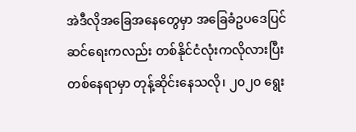အဲဒီလိုအခြေအနေတွေမှာ အခြေခံဥပဒေပြင်ဆင်ရေးကလည်း တစ်နိုင်ငံလုံးကလိုလားပြီး တစ်နေရာမှာ တုန့်ဆိုင်းနေသလို၊ ၂၀၂၀ ရွေး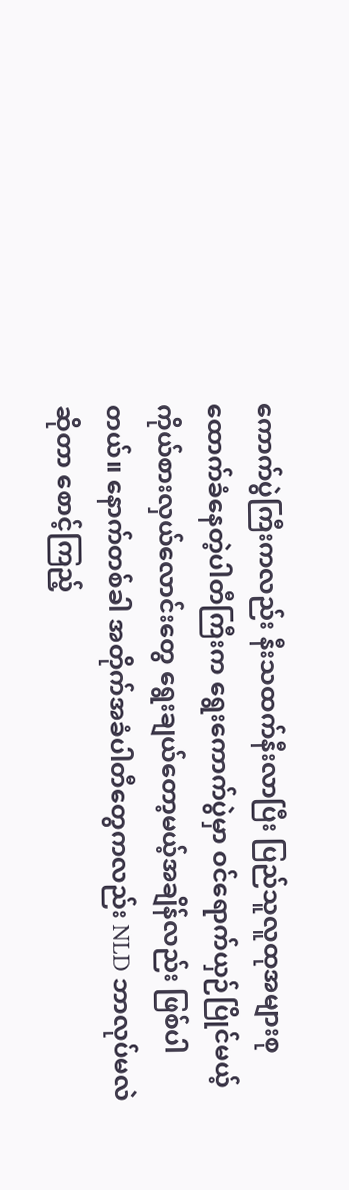ကောက်ပွဲကြီးကလည်း နီးသထက်နီးလာပြီး ပြည်သူလူထုအများစု ထောက်ခံနေတဲ့ပါတီကြီးက ရွေးကောက်ပွဲမှာ ဝင်ရောက်ယှဉ်ပြိုင်မယ့် ကိုယ်စားလှယ်လောင်းတွေ ရွေးချယ်တော့မယ့်အချိန်လည်း ဖြစ်ပါတယ်။ နောက်တစ်ခါ အတိုက်အခံပါတီတွေကလည်း NLD ဘာလုပ်မလဲဆိုတာ စောင့်ကြည့်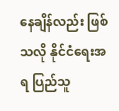နေချိန်လည်း ဖြစ်သလို နိုင်ငံရေးအရ ပြည်သူ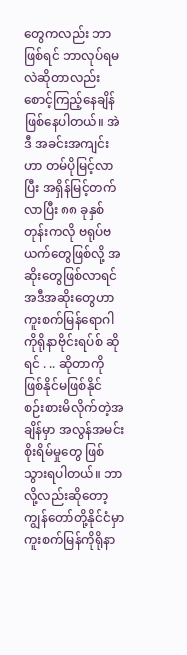တွေကလည်း ဘာဖြစ်ရင် ဘာလုပ်ရမလဲဆိုတာလည်း စောင့်ကြည့်နေချိန် ဖြစ်နေပါတယ်။ အဲဒီ အခင်းအကျင်းဟာ တမ်ပိုမြင့်လာပြီး အရှိန်မြင့်တက်လာပြီး ၈၈ ခုနှစ်တုန်းကလို ဗရုပ်ဗယက်တွေဖြစ်လို့ အဆိုးတွေဖြစ်လာရင် အဒီအဆိုးတွေဟာ ကူးစက်မြန်ရောဂါ ကိုရိုနာဗိုင်းရပ်စ် ဆိုရင် . .. ဆိုတာကို ဖြစ်နိုင်မဖြစ်နိုင် စဉ်းစားမိလိုက်တဲ့အချိန်မှာ အလွန်အမင်းစိုးရိမ်မှုတွေ ဖြစ်သွားရပါတယ်။ ဘာလို့လည်းဆိုတော့ ကျွန်တော်တို့နိုင်ငံမှာ ကူးစက်မြန်ကိုရိုနာ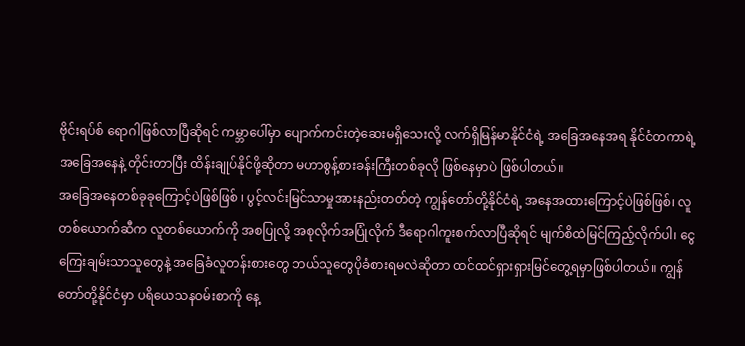ဗိုင်းရပ်စ် ရောဂါဖြစ်လာပြီဆိုရင် ကမ္ဘာပေါ်မှာ ပျောက်ကင်းတဲ့ဆေးမရှိသေးလို့ လက်ရှိမြန်မာနိုင်ငံရဲ့ အခြေအနေအရ နိုင်ငံတကာရဲ့ အခြေအနေနဲ့ တိုင်းတာပြီး ထိန်းချုပ်နိုင်ဖို့ဆိုတာ မဟာစွန့်စားခန်းကြီးတစ်ခုလို ဖြစ်နေမှာပဲ ဖြစ်ပါတယ်။
အခြေအနေတစ်ခုခုကြောင့်ပဲဖြစ်ဖြစ် ၊ ပွင့်လင်းမြင်သာမှုအားနည်းတတ်တဲ့ ကျွန်တော်တို့နိုင်ငံရဲ့ အနေအထားကြောင့်ပဲဖြစ်ဖြစ်၊ လူတစ်ယောက်ဆီက လူတစ်ယောက်ကို အစပြုလို့ အစုလိုက်အပြုံလိုက် ဒီရောဂါကူးစက်လာပြီဆိုရင် မျက်စိထဲမြင်ကြည့်လိုက်ပါ၊ ငွေကြေးချမ်းသာသူတွေနဲ့ အခြေခံလူတန်းစားတွေ ဘယ်သူတွေပိုခံစားရမလဲဆိုတာ ထင်ထင်ရှားရှားမြင်တွေ့ရမှာဖြစ်ပါတယ်။ ကျွန်တော်တို့နိုင်ငံမှာ ပရိယေသနဝမ်းစာကို နေ့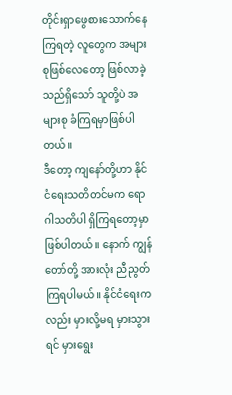တိုင်းရှာဖွေစားသောက်နေကြရတဲ့ လူတွေက အများစုဖြစ်လေတော့ ဖြစ်လာခဲ့သည်ရှိသော် သူတို့ပဲ အများစု ခံကြရမှာဖြစ်ပါတယ်။
ဒီတော့ ကျနော်တို့ဟာ နိုင်ငံရေးသတိတင်မက ရောဂါသတိပါ ရှိကြရတော့မှာဖြစ်ပါတယ်။ နောက် ကျွန်တော်တို့ အားလုံး ညီညွတ်ကြရပါမယ်။ နိုင်ငံရေးကလည်း မှားလို့မရ မှားသွားရင် မှားရွေး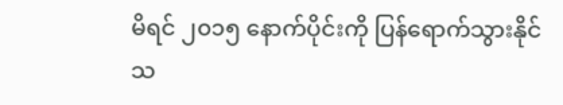မိရင် ၂၀၁၅ နောက်ပိုင်းကို ပြန်ရောက်သွားနိုင်သ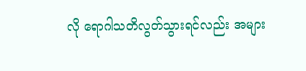လို ရောဂါသတိလွတ်သွားရင်လည်း အများ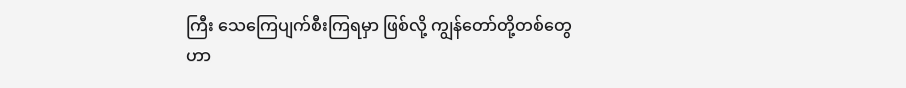ကြီး သေကြေပျက်စီးကြရမှာ ဖြစ်လို့ ကျွန်တော်တို့တစ်တွေဟာ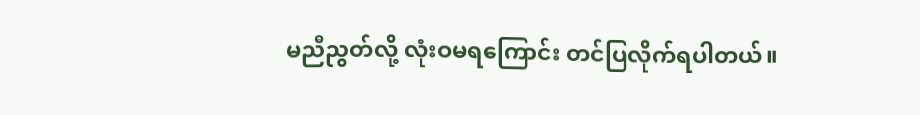မညီညွတ်လို့ လုံးဝမရကြောင်း တင်ပြလိုက်ရပါတယ်။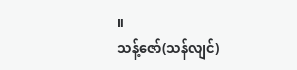။
သန့်ဇော်(သန်လျင်)